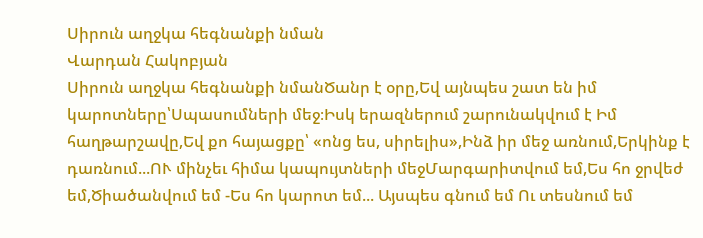Սիրուն աղջկա հեգնանքի նման
Վարդան Հակոբյան
Սիրուն աղջկա հեգնանքի նմանԾանր է օրը,Եվ այնպես շատ են իմ կարոտները՝Սպասումների մեջ։Իսկ երազներում շարունակվում է Իմ հաղթարշավը,Եվ քո հայացքը՝ «ոնց ես, սիրելիս»,Ինձ իր մեջ առնում,Երկինք է դառնում...ՈՒ մինչեւ հիմա կապույտների մեջՄարգարիտվում եմ,Ես հո ջրվեժ եմ,Ծիածանվում եմ -Ես հո կարոտ եմ... Այսպես գնում եմ Ու տեսնում եմ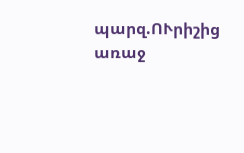պարզ.ՈՒրիշից առաջ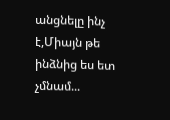անցնելը ինչ է,Միայն թե ինձնից ես ետ չմնամ...